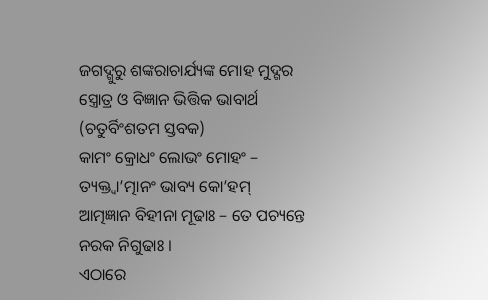ଜଗଦ୍ଗୁରୁ ଶଙ୍କରାଚାର୍ଯ୍ୟଙ୍କ ମୋହ ମୁଦ୍ଗର ସ୍ତ୍ରୋତ୍ର ଓ ବିଜ୍ଞାନ ଭିତ୍ତିକ ଭାବାର୍ଥ (ଚତୁର୍ବିଂଶତମ ସ୍ତବକ)
କାମଂ କ୍ରୋଧଂ ଲୋଭଂ ମୋହଂ – ତ୍ୟକ୍ତ୍ୱା’ତ୍ମାନଂ ଭାବ୍ୟ କୋ’ହମ୍
ଆତ୍ମଜ୍ଞାନ ବିହୀନା ମୂଢାଃ – ତେ ପଚ୍ୟନ୍ତେ ନରକ ନିଗୁଢାଃ ।
ଏଠାରେ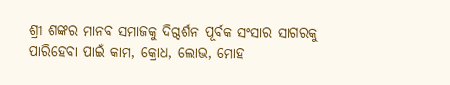ଶ୍ରୀ ଶଙ୍କର ମାନବ ସମାଜକୁ ଦିଗ୍ଦର୍ଶନ ପୂର୍ବକ ସଂସାର ସାଗରକୁ ପାରିହେବା ପାଇଁ କାମ, କ୍ରୋଧ, ଲୋଭ, ମୋହ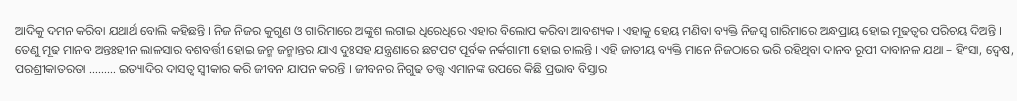ଆଦିକୁ ଦମନ କରିବା ଯଥାର୍ଥ ବୋଲି କହିଛନ୍ତି । ନିଜ ନିଜର କୁଗୁଣ ଓ ଗାରିମାରେ ଅଙ୍କୁଶ ଲଗାଇ ଧିରେଧିରେ ଏହାର ବିଲୋପ କରିବା ଆବଶ୍ୟକ । ଏହାକୁ ହେୟ ମଣିବା ବ୍ୟକ୍ତି ନିଜସ୍ୱ ଗାରିମାରେ ଅନ୍ଧପ୍ରାୟ ହୋଇ ମୂଢତ୍ୱର ପରିଚୟ ଦିଅନ୍ତି । ତେଣୁ ମୂଢ ମାନବ ଅନ୍ତଃହୀନ ଲାଳସାର ବଶବର୍ତ୍ତୀ ହୋଇ ଜନ୍ମ ଜନ୍ମାନ୍ତର ଯାଏ ଦୁଃସହ ଯନ୍ତ୍ରଣାରେ ଛଟପଟ ପୂର୍ବକ ନର୍କଗାମୀ ହୋଇ ଚାଲନ୍ତି । ଏହି ଜାତୀୟ ବ୍ୟକ୍ତି ମାନେ ନିଜଠାରେ ଭରି ରହିଥିବା ଦାନବ ରୂପୀ ଦାବାନଳ ଯଥା – ହିଂସା, ଦ୍ୱେଷ, ପରଶ୍ରୀକାତରତା ……… ଇତ୍ୟାଦିର ଦାସତ୍ୱ ସ୍ୱୀକାର କରି ଜୀବନ ଯାପନ କରନ୍ତି । ଜୀବନର ନିଗୁଢ ତତ୍ତ୍ୱ ଏମାନଙ୍କ ଉପରେ କିଛି ପ୍ରଭାବ ବିସ୍ତାର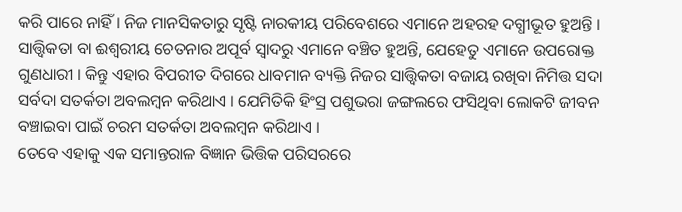କରି ପାରେ ନାହିଁ । ନିଜ ମାନସିକତାରୁ ସୃଷ୍ଟି ନାରକୀୟ ପରିବେଶରେ ଏମାନେ ଅହରହ ଦଗ୍ଧୀଭୂତ ହୁଅନ୍ତି । ସାତ୍ତ୍ୱିକତା ବା ଈଶ୍ୱରୀୟ ଚେତନାର ଅପୂର୍ବ ସ୍ୱାଦରୁ ଏମାନେ ବଞ୍ଚିତ ହୁଅନ୍ତି, ଯେହେତୁ ଏମାନେ ଉପରୋକ୍ତ ଗୁଣଧାରୀ । କିନ୍ତୁ ଏହାର ବିପରୀତ ଦିଗରେ ଧାବମାନ ବ୍ୟକ୍ତି ନିଜର ସାତ୍ତ୍ୱିକତା ବଜାୟ ରଖିବା ନିମିତ୍ତ ସଦା ସର୍ବଦା ସତର୍କତା ଅବଲମ୍ବନ କରିଥାଏ । ଯେମିତିକି ହିଂସ୍ର ପଶୁଭରା ଜଙ୍ଗଲରେ ଫସିଥିବା ଲୋକଟି ଜୀବନ ବଞ୍ଚାଇବା ପାଇଁ ଚରମ ସତର୍କତା ଅବଲମ୍ବନ କରିଥାଏ ।
ତେବେ ଏହାକୁ ଏକ ସମାନ୍ତରାଳ ବିଜ୍ଞାନ ଭିତ୍ତିକ ପରିସରରେ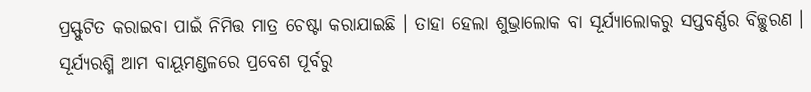ପ୍ରସ୍ଫୁଟିତ କରାଇବା ପାଇଁ ନିମିତ୍ତ ମାତ୍ର ଚେଷ୍ଟା କରାଯାଇଛି । ତାହା ହେଲା ଶୁଭ୍ରାଲୋକ ବା ସୂର୍ଯ୍ୟାଲୋକରୁ ସପ୍ତବର୍ଣ୍ଣର ବିଚ୍ଛୁରଣ । ସୂର୍ଯ୍ୟରଶ୍ମି ଆମ ବାୟୂମଣ୍ଡଳରେ ପ୍ରବେଶ ପୂର୍ବରୁ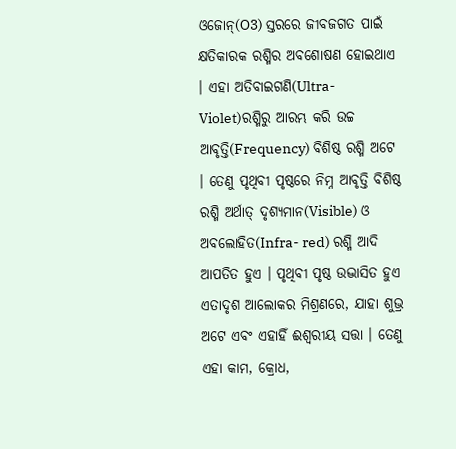ଓଜୋନ୍(O3) ସ୍ତରରେ ଜୀବଜଗତ ପାଇଁ କ୍ଷତିକାରକ ରଶ୍ମିର ଅବଶୋଷଣ ହୋଇଥାଏ । ଏହା ଅତିବାଇଗଣି(Ultra-Violet)ରଶ୍ମିରୁ ଆରମ୍ଭ କରି ଉଚ୍ଚ ଆବୃତ୍ତି(Frequency) ବିଶିଷ୍ଠ ରଶ୍ମି ଅଟେ । ତେଣୁ ପୃଥିବୀ ପୃଷ୍ଠରେ ନିମ୍ନ ଆବୃତ୍ତି ବିଶିଷ୍ଠ ରଶ୍ମି ଅର୍ଥାତ୍ ଦୃଶ୍ୟମାନ(Visible) ଓ ଅବଲୋହିତ(Infra- red) ରଶ୍ମି ଆଦି ଆପତିତ ହୁଏ । ପୃଥିବୀ ପୃଷ୍ଠ ଉଦ୍ଭାସିତ ହୁଏ ଏତାଦୃଶ ଆଲୋକର ମିଶ୍ରଣରେ, ଯାହା ଶୁଭ୍ର ଅଟେ ଏବଂ ଏହାହିଁ ଈଶ୍ୱରୀୟ ସତ୍ତା । ତେଣୁ ଏହା କାମ, କ୍ରୋଧ,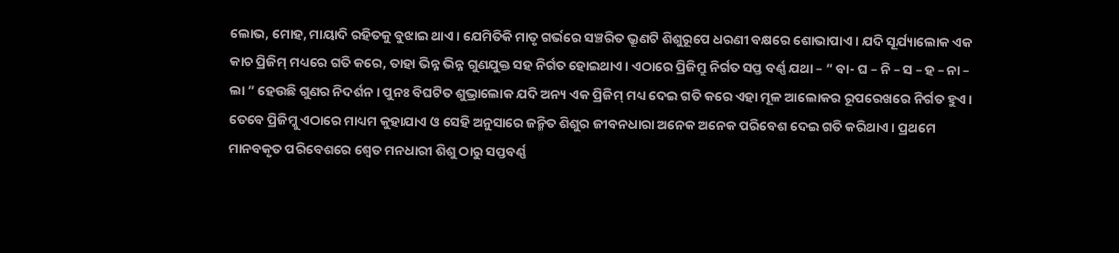ଲୋଭ, ମୋହ, ମାୟାଦି ରହିତକୁ ବୁଝାଇ ଥାଏ । ଯେମିତିକି ମାତୃ ଗର୍ଭରେ ସଞ୍ଚରିତ ଭ୍ରୂଣଟି ଶିଶୁରୂପେ ଧରଣୀ ବକ୍ଷରେ ଶୋଭାପାଏ । ଯଦି ସୂର୍ଯ୍ୟାଲୋକ ଏକ କାଚ ପ୍ରିଜିମ୍ ମଧ୍ୟରେ ଗତି କରେ, ତାହା ଭିନ୍ନ ଭିନ୍ନ ଗୁଣଯୁକ୍ତ ସହ ନିର୍ଗତ ହୋଇଥାଏ । ଏଠାରେ ପ୍ରିଜିମ୍ରୁ ନିର୍ଗତ ସପ୍ତ ବର୍ଣ୍ଣ ଯଥା – ” ବା- ଘ – ନି – ସ – ହ – ନା – ଲା ” ହେଉଛି ଗୁଣର ନିଦର୍ଶନ । ପୁନଃ ବିଘଟିତ ଶୁଭ୍ରାଲୋକ ଯଦି ଅନ୍ୟ ଏକ ପ୍ରିଜିମ୍ ମଧ୍ୟ ଦେଇ ଗତି କରେ ଏହା ମୂଳ ଆଲୋକର ରୂପରେଖରେ ନିର୍ଗତ ହୁଏ । ତେବେ ପ୍ରିଜିମ୍କୁ ଏଠାରେ ମାଧ୍ୟମ କୁହାଯାଏ ଓ ସେହି ଅନୁସାରେ ଜନ୍ମିତ ଶିଶୁର ଜୀବନଧାରା ଅନେକ ଅନେକ ପରିବେଶ ଦେଇ ଗତି କରିଥାଏ । ପ୍ରଥମେ ମାନବକୃତ ପରିବେଶରେ ଶ୍ୱେତ ମନଧାରୀ ଶିଶୁ ଠାରୁ ସପ୍ତବର୍ଣ୍ଣ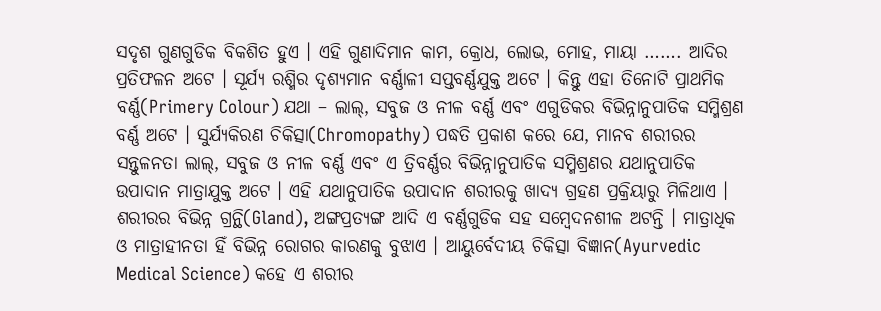ସଦୃଶ ଗୁଣଗୁଡିକ ବିକଶିତ ହୁଏ । ଏହି ଗୁଣାଦିମାନ କାମ, କ୍ରୋଧ, ଲୋଭ, ମୋହ, ମାୟା ……. ଆଦିର ପ୍ରତିଫଳନ ଅଟେ । ସୂର୍ଯ୍ୟ ରଶ୍ମିର ଦୃଶ୍ୟମାନ ବର୍ଣ୍ଣାଳୀ ସପ୍ତବର୍ଣ୍ଣଯୁକ୍ତ ଅଟେ । କିନ୍ତୁ ଏହା ତିନୋଟି ପ୍ରାଥମିକ ବର୍ଣ୍ଣ(Primery Colour) ଯଥା – ଲାଲ୍, ସବୁଜ ଓ ନୀଳ ବର୍ଣ୍ଣ ଏବଂ ଏଗୁଡିକର ବିଭିନ୍ନାନୁପାତିକ ସମ୍ମିଶ୍ରଣ ବର୍ଣ୍ଣ ଅଟେ । ସୁର୍ଯ୍ୟକିରଣ ଚିକିତ୍ସା(Chromopathy) ପଦ୍ଧତି ପ୍ରକାଶ କରେ ଯେ, ମାନବ ଶରୀରର ସନ୍ତୁଳନତା ଲାଲ୍, ସବୁଜ ଓ ନୀଳ ବର୍ଣ୍ଣ ଏବଂ ଏ ତ୍ରିବର୍ଣ୍ଣର ବିଭିନ୍ନାନୁପାତିକ ସମ୍ମିଶ୍ରଣର ଯଥାନୁପାତିକ ଉପାଦାନ ମାତ୍ରାଯୁକ୍ତ ଅଟେ । ଏହି ଯଥାନୁପାତିକ ଉପାଦାନ ଶରୀରକୁ ଖାଦ୍ୟ ଗ୍ରହଣ ପ୍ରକ୍ରିୟାରୁ ମିଳିଥାଏ । ଶରୀରର ବିଭିନ୍ନ ଗ୍ରନ୍ଥି(Gland), ଅଙ୍ଗପ୍ରତ୍ୟଙ୍ଗ ଆଦି ଏ ବର୍ଣ୍ଣଗୁଡିକ ସହ ସମ୍ବେଦନଶୀଳ ଅଟନ୍ତି । ମାତ୍ରାଧିକ ଓ ମାତ୍ରାହୀନତା ହିଁ ବିଭିନ୍ନ ରୋଗର କାରଣକୁ ବୁଝାଏ । ଆୟୁର୍ବେଦୀୟ ଚିକିତ୍ସା ବିଜ୍ଞାନ(Ayurvedic Medical Science) କହେ ଏ ଶରୀର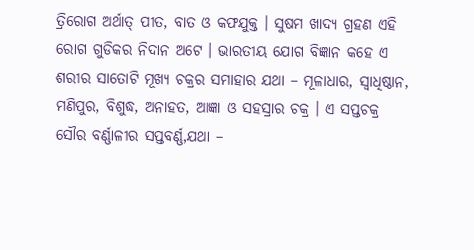ତ୍ରିରୋଗ ଅର୍ଥାତ୍ ପୀତ, ବାତ ଓ କଫଯୁକ୍ତ । ସୁଷମ ଖାଦ୍ୟ ଗ୍ରହଣ ଏହି ରୋଗ ଗୁଡିକର ନିଦାନ ଅଟେ । ଭାରତୀୟ ଯୋଗ ବିଜ୍ଞାନ କହେ ଏ ଶରୀର ସାତୋଟି ମୂଖ୍ୟ ଚକ୍ରର ସମାହାର ଯଥା – ମୂଳାଧାର, ସ୍ୱାଧିଷ୍ଠାନ, ମଣିପୁର, ବିଶୁଦ୍ଧ, ଅନାହତ, ଆଜ୍ଞା ଓ ସହସ୍ରାର ଚକ୍ର । ଏ ସପ୍ତଚକ୍ର ସୌର ବର୍ଣ୍ଣାଳୀର ସପ୍ତବର୍ଣ୍ଣ,ଯଥା –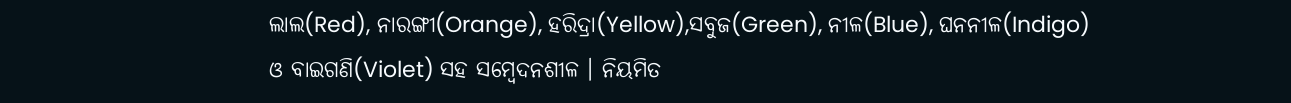ଲାଲ(Red), ନାରଙ୍ଗୀ(Orange), ହରିଦ୍ରା(Yellow),ସବୁଜ(Green), ନୀଳ(Blue), ଘନନୀଳ(Indigo) ଓ ବାଇଗଣି(Violet) ସହ ସମ୍ବେଦନଶୀଳ । ନିୟମିତ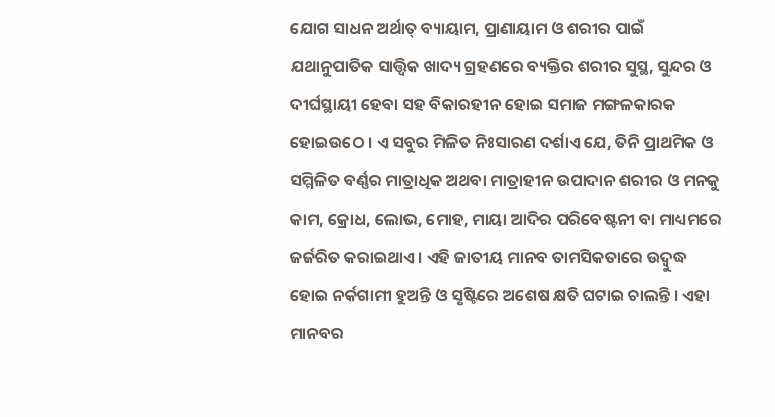ଯୋଗ ସାଧନ ଅର୍ଥାତ୍ ବ୍ୟାୟାମ, ପ୍ରାଣାୟାମ ଓ ଶରୀର ପାଇଁ ଯଥାନୁପାତିକ ସାତ୍ତ୍ୱିକ ଖାଦ୍ୟ ଗ୍ରହଣରେ ବ୍ୟକ୍ତିର ଶରୀର ସୁସ୍ଥ, ସୁନ୍ଦର ଓ ଦୀର୍ଘସ୍ଥାୟୀ ହେବା ସହ ବିକାରହୀନ ହୋଇ ସମାଜ ମଙ୍ଗଳକାରକ ହୋଇଉଠେ । ଏ ସବୁର ମିଳିତ ନିଃସାରଣ ଦର୍ଶାଏ ଯେ, ତିନି ପ୍ରାଥମିକ ଓ ସମ୍ମିଳିତ ବର୍ଣ୍ଣର ମାତ୍ରାଧିକ ଅଥବା ମାତ୍ରାହୀନ ଉପାଦାନ ଶରୀର ଓ ମନକୁ କାମ, କ୍ରୋଧ, ଲୋଭ, ମୋହ, ମାୟା ଆଦିର ପରିବେଷ୍ଟନୀ ବା ମାଧ୍ୟମରେ ଜର୍ଜରିତ କରାଇଥାଏ । ଏହି ଜାତୀୟ ମାନବ ତାମସିକତାରେ ଉଦ୍ବୁଦ୍ଧ ହୋଇ ନର୍କଗାମୀ ହୁଅନ୍ତି ଓ ସୃଷ୍ଟିରେ ଅଶେଷ କ୍ଷତି ଘଟାଇ ଚାଲନ୍ତି । ଏହା ମାନବର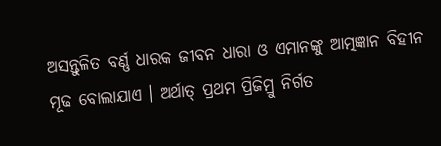ଅସନ୍ତୁଳିତ ବର୍ଣ୍ଣ ଧାରକ ଜୀବନ ଧାରା ଓ ଏମାନଙ୍କୁ ଆତ୍ମଜ୍ଞାନ ବିହୀନ ମୂଢ ବୋଲାଯାଏ । ଅର୍ଥାତ୍ ପ୍ରଥମ ପ୍ରିଜିମ୍ରୁ ନିର୍ଗତ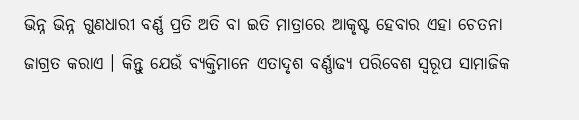ଭିନ୍ନ ଭିନ୍ନ ଗୁଣଧାରୀ ବର୍ଣ୍ଣ ପ୍ରତି ଅତି ବା ଇତି ମାତ୍ରାରେ ଆକୃଷ୍ଟ ହେବାର ଏହା ଚେତନା ଜାଗ୍ରତ କରାଏ । କିନ୍ତୁ ଯେଉଁ ବ୍ୟକ୍ତିମାନେ ଏତାଦୃଶ ବର୍ଣ୍ଣାଢ୍ୟ ପରିବେଶ ସ୍ୱରୂପ ସାମାଜିକ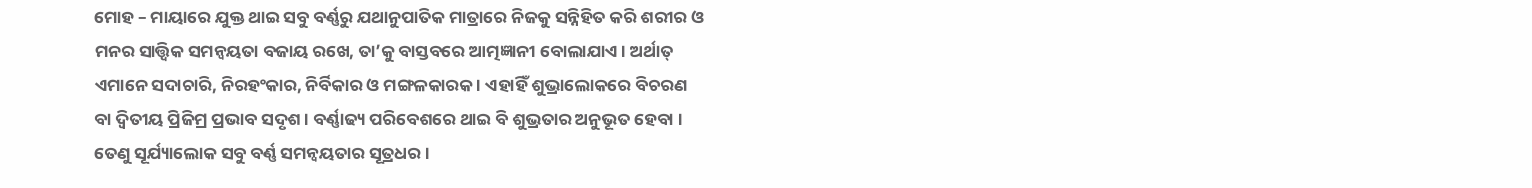ମୋହ – ମାୟାରେ ଯୁକ୍ତ ଥାଇ ସବୁ ବର୍ଣ୍ଣରୁ ଯଥାନୁପାତିକ ମାତ୍ରାରେ ନିଜକୁ ସନ୍ନିହିତ କରି ଶରୀର ଓ ମନର ସାତ୍ତ୍ୱିକ ସମନ୍ୱୟତା ବଜାୟ ରଖେ, ତା’କୁ ବାସ୍ତବରେ ଆତ୍ମଜ୍ଞାନୀ ବୋଲାଯାଏ । ଅର୍ଥାତ୍ ଏମାନେ ସଦାଚାରି, ନିରହଂକାର, ନିର୍ବିକାର ଓ ମଙ୍ଗଳକାରକ । ଏହାହିଁ ଶୁଭ୍ରାଲୋକରେ ବିଚରଣ ବା ଦ୍ୱିତୀୟ ପ୍ରିଜିମ୍ର ପ୍ରଭାବ ସଦୃଶ । ବର୍ଣ୍ଣାଢ୍ୟ ପରିବେଶରେ ଥାଇ ବି ଶୁଭ୍ରତାର ଅନୁଭୂତ ହେବା । ତେଣୁ ସୂର୍ଯ୍ୟାଲୋକ ସବୁ ବର୍ଣ୍ଣ ସମନ୍ୱୟତାର ସୂତ୍ରଧର ।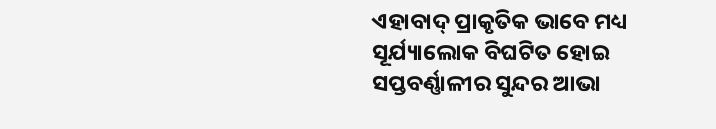ଏହାବାଦ୍ ପ୍ରାକୃତିକ ଭାବେ ମଧ୍ୟ ସୂର୍ଯ୍ୟାଲୋକ ବିଘଟିତ ହୋଇ ସପ୍ତବର୍ଣ୍ଣାଳୀର ସୁନ୍ଦର ଆଭା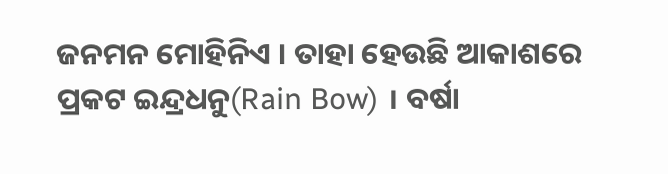ଜନମନ ମୋହିନିଏ । ତାହା ହେଉଛି ଆକାଶରେ ପ୍ରକଟ ଇନ୍ଦ୍ରଧନୁ(Rain Bow) । ବର୍ଷା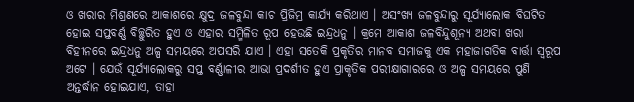ଓ ଖରାର ମିଶ୍ରଣରେ ଆକାଶରେ କ୍ଷୁଦ୍ର ଜଳବୁନ୍ଦା କାଚ ପ୍ରିଜିମ୍ର କାର୍ଯ୍ୟ କରିଥାଏ । ଅସଂଖ୍ୟ ଜଳବୁନ୍ଦାରୁ ସୂର୍ଯ୍ୟାଲୋକ ବିଘଟିତ ହୋଇ ସପ୍ତବର୍ଣ୍ଣ ବିଚ୍ଛୁରିତ ହୁଏ ଓ ଏହାର ସମ୍ମିଳିତ ରୂପ ହେଉଛି ଇନ୍ଦ୍ରଧନୁ । କ୍ରମେ ଆକାଶ ଜଳବିନ୍ଦୁଶୂନ୍ୟ ଅଥବା ଖରା ବିହୀନରେ ଇନ୍ଦ୍ରଧନୁ ଅଳ୍ପ ସମୟରେ ଅପସରି ଯାଏ । ଏହା ସତେକି ପ୍ରକୃତିର ମାନବ ସମାଜକୁ ଏକ ମହାଜାଗତିକ ବାର୍ତ୍ତା ସ୍ୱରୂପ ଅଟେ । ଯେଉଁ ସୂର୍ଯ୍ୟାଲୋକରୁ ସପ୍ତ ବର୍ଣ୍ଣାଳୀର ଆଭା ପ୍ରଦର୍ଶୀତ ହୁଏ ପ୍ରାକୃତିକ ପରୀକ୍ଷାଗାରରେ ଓ ଅଳ୍ପ ସମୟରେ ପୁଣି ଅନ୍ତର୍ଦ୍ଧାନ ହୋଇଯାଏ, ତାହା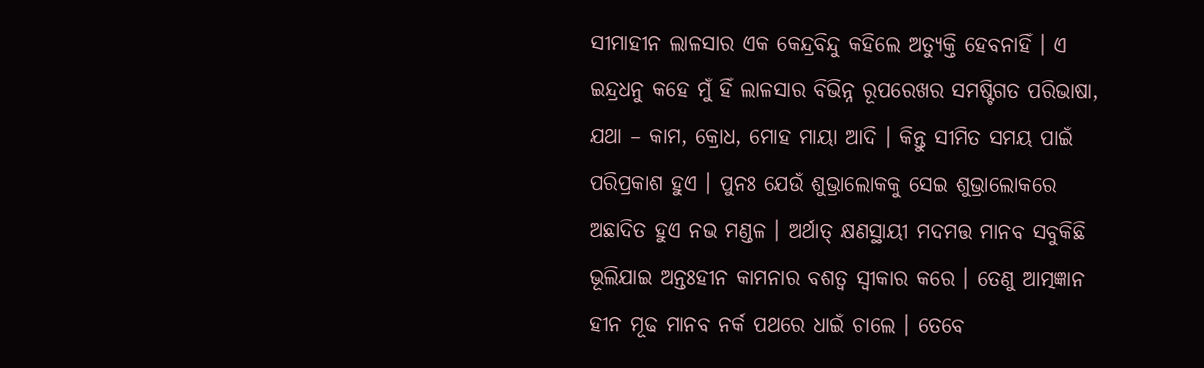ସୀମାହୀନ ଲାଳସାର ଏକ କେନ୍ଦ୍ରବିନ୍ଦୁ କହିଲେ ଅତ୍ୟୁକ୍ତି ହେବନାହିଁ । ଏ ଇନ୍ଦ୍ରଧନୁ କହେ ମୁଁ ହିଁ ଲାଳସାର ବିଭିନ୍ନ ରୂପରେଖର ସମଷ୍ଟିଗତ ପରିଭାଷା, ଯଥା – କାମ, କ୍ରୋଧ, ମୋହ ମାୟା ଆଦି । କିନ୍ତୁ ସୀମିତ ସମୟ ପାଇଁ ପରିପ୍ରକାଶ ହୁଏ । ପୁନଃ ଯେଉଁ ଶୁଭ୍ରାଲୋକକୁ ସେଇ ଶୁଭ୍ରାଲୋକରେ ଅଛାଦିତ ହୁଏ ନଭ ମଣ୍ଡଳ । ଅର୍ଥାତ୍ କ୍ଷଣସ୍ଥାୟୀ ମଦମତ୍ତ ମାନବ ସବୁକିଛି ଭୂଲିଯାଇ ଅନ୍ତଃହୀନ କାମନାର ବଶତ୍ୱ ସ୍ୱୀକାର କରେ । ତେଣୁ ଆତ୍ମଜ୍ଞାନ ହୀନ ମୂଢ ମାନବ ନର୍କ ପଥରେ ଧାଇଁ ଚାଲେ । ତେବେ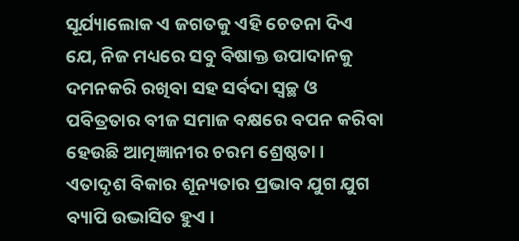ସୂର୍ଯ୍ୟାଲୋକ ଏ ଜଗତକୁ ଏହି ଚେତନା ଦିଏ ଯେ, ନିଜ ମଧ୍ୟରେ ସବୁ ବିଷାକ୍ତ ଉପାଦାନକୁ ଦମନକରି ରଖିବା ସହ ସର୍ବଦା ସ୍ୱଚ୍ଛ ଓ ପବିତ୍ରତାର ବୀଜ ସମାଜ ବକ୍ଷରେ ବପନ କରିବା ହେଉଛି ଆତ୍ମଜ୍ଞାନୀର ଚରମ ଶ୍ରେଷ୍ଠତା । ଏତାଦୃଶ ବିକାର ଶୂନ୍ୟତାର ପ୍ରଭାବ ଯୁଗ ଯୁଗ ବ୍ୟାପି ଉଦ୍ଭାସିତ ହୁଏ ।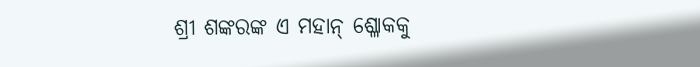ଶ୍ରୀ ଶଙ୍କରଙ୍କ ଏ ମହାନ୍ ଶ୍ଳୋକକୁ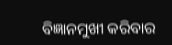ବିଜ୍ଞାନମୁଖୀ କରିବାର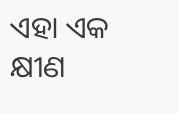ଏହା ଏକ କ୍ଷୀଣ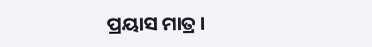ପ୍ରୟାସ ମାତ୍ର ।